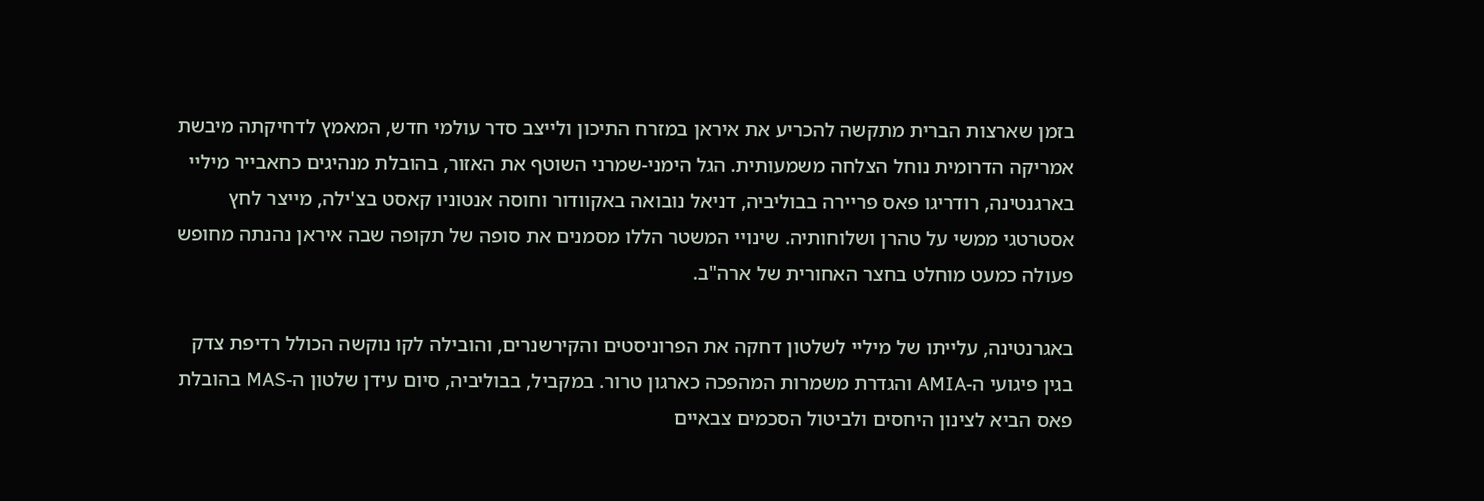בזמן שארצות הברית מתקשה להכריע את איראן במזרח התיכון ולייצב סדר עולמי חדש, המאמץ לדחיקתה מיבשת אמריקה הדרומית נוחל הצלחה משמעותית. הגל הימני-שמרני השוטף את האזור, בהובלת מנהיגים כחאבייר מיליי בארגנטינה, רודריגו פאס פריירה בבוליביה, דניאל נובואה באקוודור וחוסה אנטוניו קאסט בצ'ילה, מייצר לחץ אסטרטגי ממשי על טהרן ושלוחותיה. שינויי המשטר הללו מסמנים את סופה של תקופה שבה איראן נהנתה מחופש פעולה כמעט מוחלט בחצר האחורית של ארה"ב.

באגרנטינה, עלייתו של מיליי לשלטון דחקה את הפרוניסטים והקירשנרים, והובילה לקו נוקשה הכולל רדיפת צדק בגין פיגועי ה-AMIA והגדרת משמרות המהפכה כארגון טרור. במקביל, בבוליביה, סיום עידן שלטון ה-MAS בהובלת פאס הביא לצינון היחסים ולביטול הסכמים צבאיים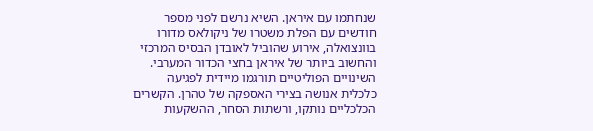שנחתמו עם איראן. השיא נרשם לפני מספר חודשים עם הפלת משטרו של ניקולאס מדורו בוונצואלה, אירוע שהוביל לאובדן הבסיס המרכזי והחשוב ביותר של איראן בחצי הכדור המערבי.
השינויים הפוליטיים תורגמו מיידית לפגיעה כלכלית אנושה בצירי האספקה של טהרן. הקשרים הכלכליים נותקו, ורשתות הסחר, ההשקעות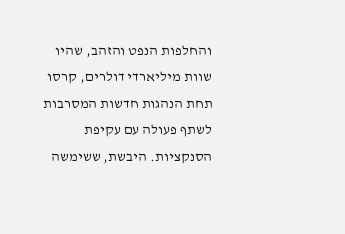והחלפות הנפט והזהב, שהיו שוות מיליארדי דולרים, קרסו תחת הנהגות חדשות המסרבות לשתף פעולה עם עקיפת הסנקציות. היבשת, ששימשה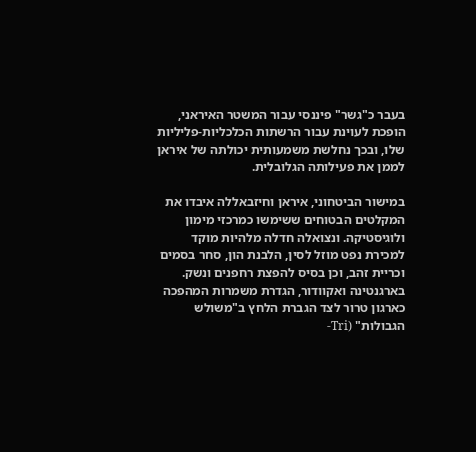בעבר כ"גשר" פיננסי עבור המשטר האיראני, הופכת לעוינת עבור הרשתות הכלכליות-פליליות שלו, ובכך נחלשת משמעותית יכולתה של איראן לממן את פעילותה הגלובלית.

במישור הביטחוני, איראן וחיזבאללה איבדו את המקלטים הבטוחים ששימשו כמרכזי מימון ולוגיסטיקה. ונצואלה חדלה מלהיות מוקד למכירת נפט מוזל לסין, הלבנת הון, סחר בסמים וכריית זהב, וכן בסיס להפצת רחפנים ונשק. בארגנטינה ואקוודור, הגדרת משמרות המהפכה כארגון טרור לצד הגברת הלחץ ב"משולש הגבולות" (Tri-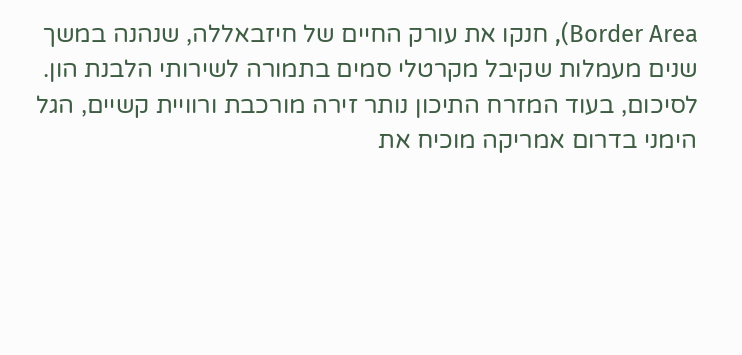Border Area), חנקו את עורק החיים של חיזבאללה, שנהנה במשך שנים מעמלות שקיבל מקרטלי סמים בתמורה לשירותי הלבנת הון.
לסיכום, בעוד המזרח התיכון נותר זירה מורכבת ורוויית קשיים, הגל הימני בדרום אמריקה מוכיח את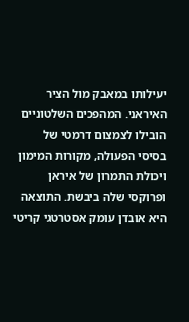יעילותו במאבק מול הציר האיראני. המהפכים השלטוניים הובילו לצמצום דרמטי של בסיסי הפעולה, מקורות המימון ויכולת התמרון של איראן ופרוקסי שלה ביבשת. התוצאה היא אובדן עומק אסטרטגי קריטי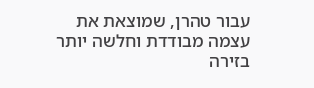עבור טהרן, שמוצאת את עצמה מבודדת וחלשה יותר בזירה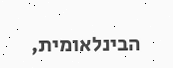הבינלאומית,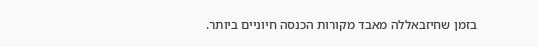בזמן שחיזבאללה מאבד מקורות הכנסה חיוניים ביותר.